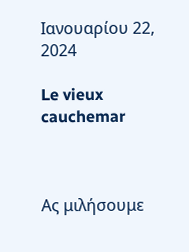Ιανουαρίου 22, 2024

Le vieux cauchemar



Ας μιλήσουμε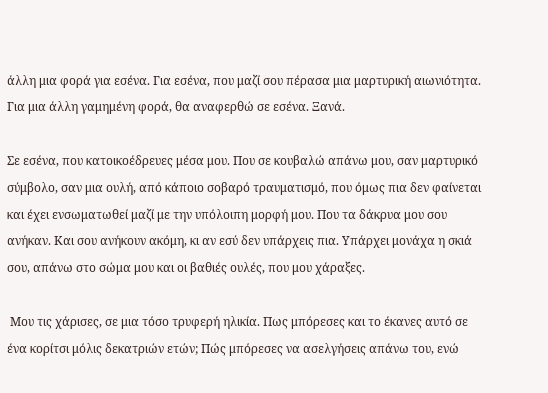άλλη μια φορά για εσένα. Για εσένα, που μαζί σου πέρασα μια μαρτυρική αιωνιότητα. Για μια άλλη γαμημένη φορά, θα αναφερθώ σε εσένα. Ξανά.

Σε εσένα, που κατοικοέδρευες μέσα μου. Που σε κουβαλώ απάνω μου, σαν μαρτυρικό σύμβολο, σαν μια ουλή, από κάποιο σοβαρό τραυματισμό, που όμως πια δεν φαίνεται και έχει ενσωματωθεί μαζί με την υπόλοιπη μορφή μου. Που τα δάκρυα μου σου ανήκαν. Και σου ανήκουν ακόμη, κι αν εσύ δεν υπάρχεις πια. Υπάρχει μονάχα η σκιά σου, απάνω στο σώμα μου και οι βαθιές ουλές, που μου χάραξες.

 Μου τις χάρισες, σε μια τόσο τρυφερή ηλικία. Πως μπόρεσες και το έκανες αυτό σε ένα κορίτσι μόλις δεκατριών ετών; Πώς μπόρεσες να ασελγήσεις απάνω του, ενώ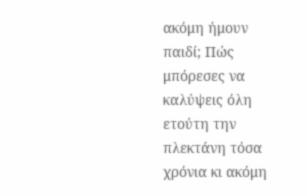ακόμη ήμουν παιδί; Πώς μπόρεσες να καλύψεις όλη ετούτη την πλεκτάνη τόσα χρόνια κι ακόμη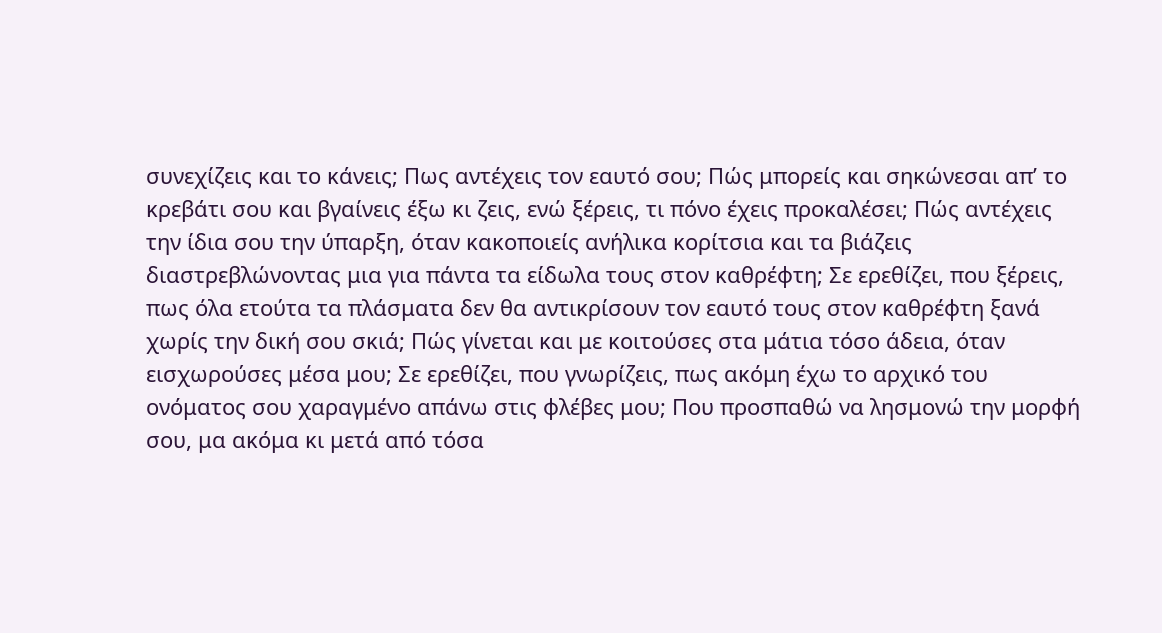συνεχίζεις και το κάνεις; Πως αντέχεις τον εαυτό σου; Πώς μπορείς και σηκώνεσαι απ’ το κρεβάτι σου και βγαίνεις έξω κι ζεις, ενώ ξέρεις, τι πόνο έχεις προκαλέσει; Πώς αντέχεις την ίδια σου την ύπαρξη, όταν κακοποιείς ανήλικα κορίτσια και τα βιάζεις διαστρεβλώνοντας μια για πάντα τα είδωλα τους στον καθρέφτη; Σε ερεθίζει, που ξέρεις, πως όλα ετούτα τα πλάσματα δεν θα αντικρίσουν τον εαυτό τους στον καθρέφτη ξανά χωρίς την δική σου σκιά; Πώς γίνεται και με κοιτούσες στα μάτια τόσο άδεια, όταν εισχωρούσες μέσα μου; Σε ερεθίζει, που γνωρίζεις, πως ακόμη έχω το αρχικό του ονόματος σου χαραγμένο απάνω στις φλέβες μου; Που προσπαθώ να λησμονώ την μορφή σου, μα ακόμα κι μετά από τόσα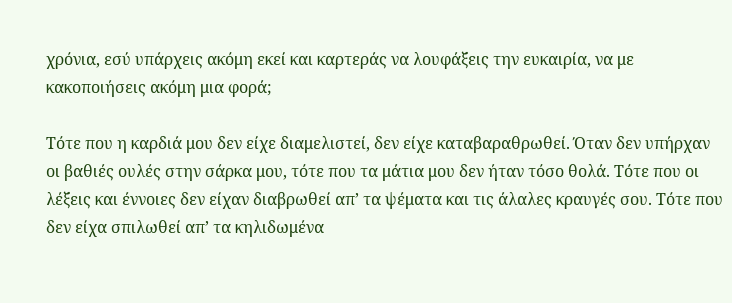χρόνια, εσύ υπάρχεις ακόμη εκεί και καρτεράς να λουφάξεις την ευκαιρία, να με κακοποιήσεις ακόμη μια φορά;

Τότε που η καρδιά μου δεν είχε διαμελιστεί, δεν είχε καταβαραθρωθεί. Όταν δεν υπήρχαν οι βαθιές ουλές στην σάρκα μου, τότε που τα μάτια μου δεν ήταν τόσο θολά. Τότε που οι λέξεις και έννοιες δεν είχαν διαβρωθεί απ’ τα ψέματα και τις άλαλες κραυγές σου. Τότε που δεν είχα σπιλωθεί απ’ τα κηλιδωμένα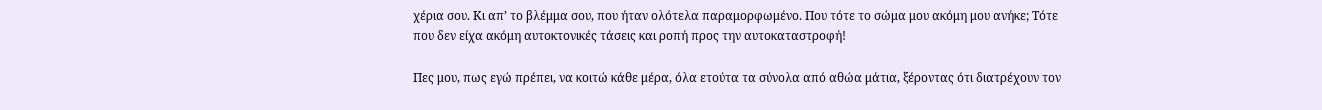χέρια σου. Κι απ’ το βλέμμα σου, που ήταν ολότελα παραμορφωμένο. Που τότε το σώμα μου ακόμη μου ανήκε; Τότε που δεν είχα ακόμη αυτοκτονικές τάσεις και ροπή προς την αυτοκαταστροφή!

Πες μου, πως εγώ πρέπει, να κοιτώ κάθε μέρα, όλα ετούτα τα σύνολα από αθώα μάτια, ξέροντας ότι διατρέχουν τον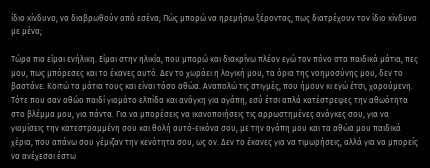ίδιο κίνδυνο, να διαβρωθούν από εσένα; Πώς μπορώ να ηρεμήσω ξέροντας, πως διατρέχουν τον ίδιο κίνδυνο με μένα;

Τώρα πια είμαι ενήλικη. Είμαι στην ηλικία, που μπορώ και διακρίνω πλέον εγώ τον πόνο στα παιδικά μάτια, πες μου, πως μπόρεσες και το έκανες αυτό. Δεν το χωράει η λογική μου, τα όρια της νοημοσύνης μου, δεν το βαστάνε. Κοιτώ τα μάτια τους και είναι τόσο αθώα. Αναπολώ τις στιγμές, που ήμουν κι εγώ έτσι, χαρούμενη. Τότε που σαν αθώο παιδί γιομάτο ελπίδα και ανάγκη για αγάπη, εσύ έτσι απλά κατέστρεψες την αθωότητα στο βλέμμα μου, για πάντα. Για να μπορέσεις να ικανοποιήσεις τις αρρωστημένες ανάγκες σου, για να γιομίσεις την κατεστραμμένη σου και θολή αυτό-εικόνα σου, με την αγάπη μου και τα αθώα μου παιδικά χέρια, που απάνω σου γέμιζαν την κενότητα σου, ως ον. Δεν το έκανες για να τιμωρήσεις, αλλά για να μπορείς να ανέχεσαι έστω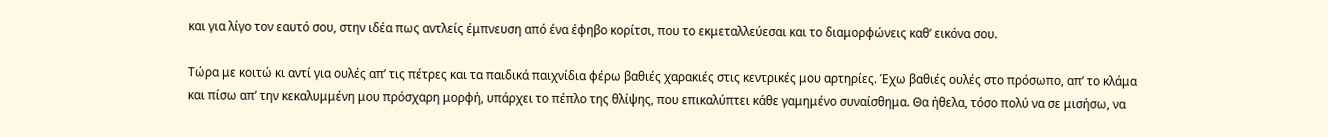και για λίγο τον εαυτό σου, στην ιδέα πως αντλείς έμπνευση από ένα έφηβο κορίτσι, που το εκμεταλλεύεσαι και το διαμορφώνεις καθ’ εικόνα σου.

Τώρα με κοιτώ κι αντί για ουλές απ’ τις πέτρες και τα παιδικά παιχνίδια φέρω βαθιές χαρακιές στις κεντρικές μου αρτηρίες. Έχω βαθιές ουλές στο πρόσωπο, απ’ το κλάμα και πίσω απ’ την κεκαλυμμένη μου πρόσχαρη μορφή, υπάρχει το πέπλο της θλίψης, που επικαλύπτει κάθε γαμημένο συναίσθημα. Θα ήθελα, τόσο πολύ να σε μισήσω, να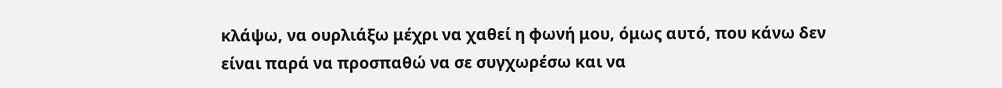κλάψω, να ουρλιάξω μέχρι να χαθεί η φωνή μου, όμως αυτό, που κάνω δεν είναι παρά να προσπαθώ να σε συγχωρέσω και να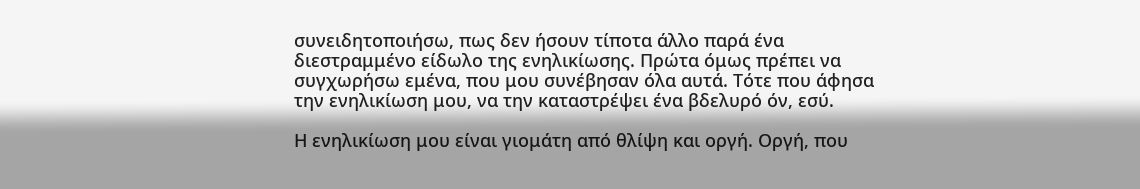συνειδητοποιήσω, πως δεν ήσουν τίποτα άλλο παρά ένα διεστραμμένο είδωλο της ενηλικίωσης. Πρώτα όμως πρέπει να συγχωρήσω εμένα, που μου συνέβησαν όλα αυτά. Τότε που άφησα την ενηλικίωση μου, να την καταστρέψει ένα βδελυρό όν, εσύ.

Η ενηλικίωση μου είναι γιομάτη από θλίψη και οργή. Οργή, που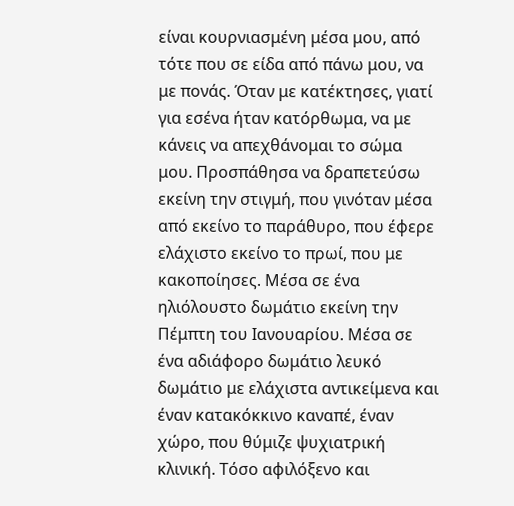είναι κουρνιασμένη μέσα μου, από τότε που σε είδα από πάνω μου, να με πονάς. Όταν με κατέκτησες, γιατί για εσένα ήταν κατόρθωμα, να με κάνεις να απεχθάνομαι το σώμα μου. Προσπάθησα να δραπετεύσω εκείνη την στιγμή, που γινόταν μέσα από εκείνο το παράθυρο, που έφερε ελάχιστο εκείνο το πρωί, που με κακοποίησες. Μέσα σε ένα ηλιόλουστο δωμάτιο εκείνη την Πέμπτη του Ιανουαρίου. Μέσα σε ένα αδιάφορο δωμάτιο λευκό δωμάτιο με ελάχιστα αντικείμενα και έναν κατακόκκινο καναπέ, έναν χώρο, που θύμιζε ψυχιατρική κλινική. Τόσο αφιλόξενο και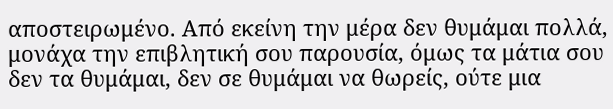αποστειρωμένο. Από εκείνη την μέρα δεν θυμάμαι πολλά, μονάχα την επιβλητική σου παρουσία, όμως τα μάτια σου δεν τα θυμάμαι, δεν σε θυμάμαι να θωρείς, ούτε μια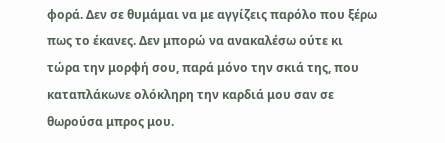φορά. Δεν σε θυμάμαι να με αγγίζεις παρόλο που ξέρω πως το έκανες. Δεν μπορώ να ανακαλέσω ούτε κι τώρα την μορφή σου, παρά μόνο την σκιά της, που καταπλάκωνε ολόκληρη την καρδιά μου σαν σε θωρούσα μπρος μου.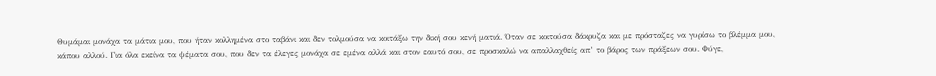Θυμάμαι μονάχα τα μάτια μου, που ήταν κολλημένα στο ταβάνι και δεν τολμούσα να κοιτάξω την δική σου κενή ματιά. Όταν σε κοιτούσα δάκρυζα και με πρόσταζες να γυρίσω το βλέμμα μου, κάπου αλλού. Για όλα εκείνα τα ψέματα σου, που δεν τα έλεγες μονάχα σε εμένα αλλά και στον εαυτό σου, σε προσκαλώ να απαλλαχθείς απ’ το βάρος των πράξεων σου. Φύγε,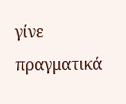γίνε πραγματικά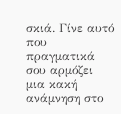σκιά. Γίνε αυτό που πραγματικά σου αρμόζει μια κακή ανάμνηση στο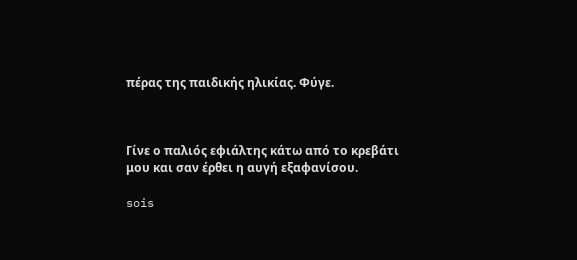πέρας της παιδικής ηλικίας. Φύγε.



Γίνε ο παλιός εφιάλτης κάτω από το κρεβάτι μου και σαν έρθει η αυγή εξαφανίσου.

sois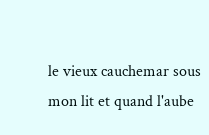le vieux cauchemar sous mon lit et quand l'aube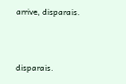arrive, disparais.



disparais.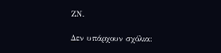ΖΝ.

Δεν υπάρχουν σχόλια: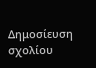Δημοσίευση σχολίου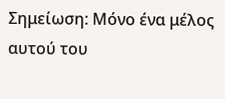Σημείωση: Μόνο ένα μέλος αυτού του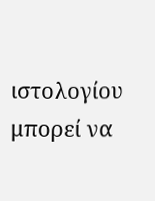ιστολογίου μπορεί να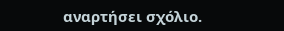αναρτήσει σχόλιο.